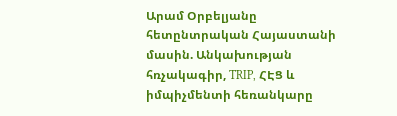Արամ Օրբելյանը հետընտրական Հայաստանի մասին. Անկախության հռչակագիր, TRIP, ՀԷՑ և իմպիչմենտի հեռանկարը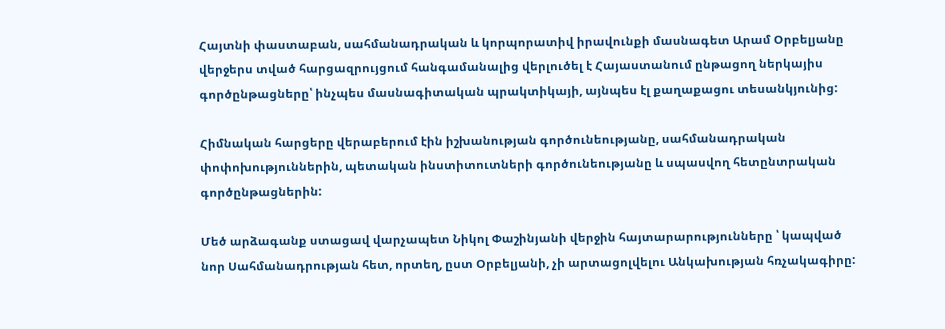Հայտնի փաստաբան, սահմանադրական և կորպորատիվ իրավունքի մասնագետ Արամ Օրբելյանը վերջերս տված հարցազրույցում հանգամանալից վերլուծել է Հայաստանում ընթացող ներկայիս գործընթացները՝ ինչպես մասնագիտական պրակտիկայի, այնպես էլ քաղաքացու տեսանկյունից:

Հիմնական հարցերը վերաբերում էին իշխանության գործունեությանը, սահմանադրական փոփոխություններին, պետական ինստիտուտների գործունեությանը և սպասվող հետընտրական գործընթացներին:

Մեծ արձագանք ստացավ վարչապետ Նիկոլ Փաշինյանի վերջին հայտարարությունները ՝ կապված նոր Սահմանադրության հետ, որտեղ, ըստ Օրբելյանի, չի արտացոլվելու Անկախության հռչակագիրը: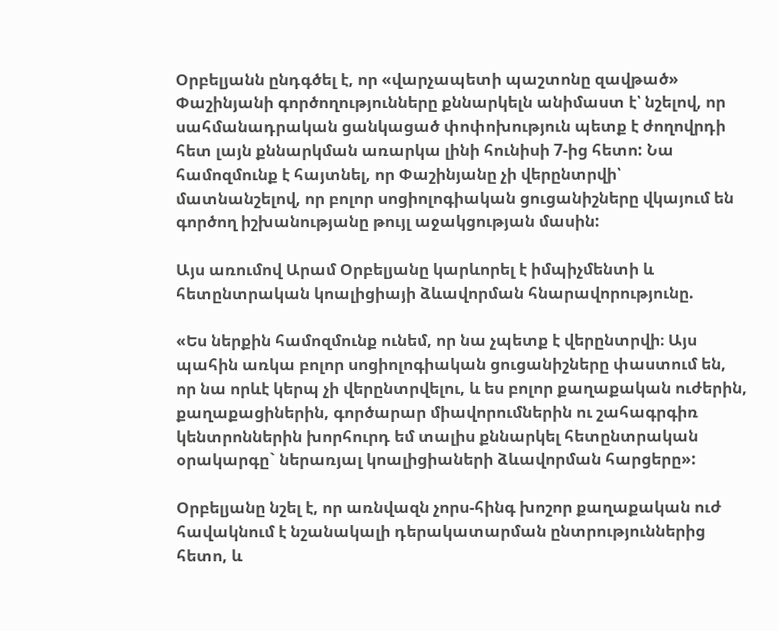Օրբելյանն ընդգծել է, որ «վարչապետի պաշտոնը զավթած» Փաշինյանի գործողությունները քննարկելն անիմաստ է՝ նշելով, որ սահմանադրական ցանկացած փոփոխություն պետք է ժողովրդի հետ լայն քննարկման առարկա լինի հունիսի 7-ից հետո: Նա համոզմունք է հայտնել, որ Փաշինյանը չի վերընտրվի՝ մատնանշելով, որ բոլոր սոցիոլոգիական ցուցանիշները վկայում են գործող իշխանությանը թույլ աջակցության մասին:

Այս առումով Արամ Օրբելյանը կարևորել է իմպիչմենտի և հետընտրական կոալիցիայի ձևավորման հնարավորությունը.

«Ես ներքին համոզմունք ունեմ, որ նա չպետք է վերընտրվի։ Այս պահին առկա բոլոր սոցիոլոգիական ցուցանիշները փաստում են, որ նա որևէ կերպ չի վերընտրվելու, և ես բոլոր քաղաքական ուժերին, քաղաքացիներին, գործարար միավորումներին ու շահագրգիռ կենտրոններին խորհուրդ եմ տալիս քննարկել հետընտրական օրակարգը` ներառյալ կոալիցիաների ձևավորման հարցերը»:

Օրբելյանը նշել է, որ առնվազն չորս-հինգ խոշոր քաղաքական ուժ հավակնում է նշանակալի դերակատարման ընտրություններից հետո, և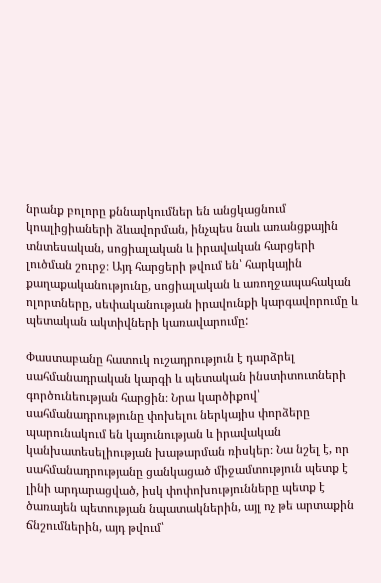նրանք բոլորը քննարկումներ են անցկացնում կոալիցիաների ձևավորման, ինչպես նաև առանցքային տնտեսական, սոցիալական և իրավական հարցերի լուծման շուրջ։ Այդ հարցերի թվում են՝ հարկային քաղաքականությունը, սոցիալական և առողջապահական ոլորտները, սեփականության իրավունքի կարգավորումը և պետական ակտիվների կառավարումը:

Փաստաբանը հատուկ ուշադրություն է դարձրել սահմանադրական կարգի և պետական ինստիտուտների գործունեության հարցին։ Նրա կարծիքով՝ սահմանադրությունը փոխելու ներկայիս փորձերը պարունակում են կայունության և իրավական կանխատեսելիության խաթարման ռիսկեր։ Նա նշել է, որ սահմանադրությանը ցանկացած միջամտություն պետք է լինի արդարացված, իսկ փոփոխությունները պետք է ծառայեն պետության նպատակներին, այլ ոչ թե արտաքին ճնշումներին, այդ թվում՝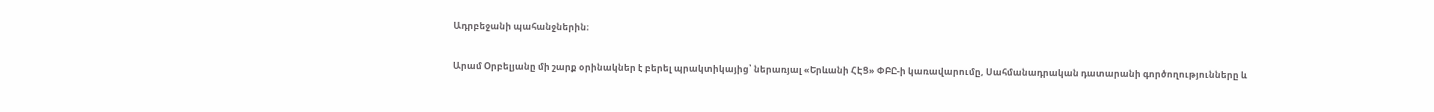Ադրբեջանի պահանջներին։

Արամ Օրբելյանը մի շարք օրինակներ է բերել պրակտիկայից՝ ներառյալ «Երևանի ՀԷՑ» ՓԲԸ-ի կառավարումը, Սահմանադրական դատարանի գործողությունները և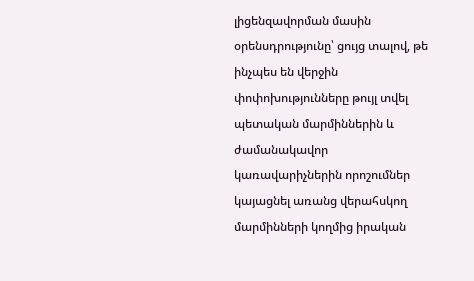լիցենզավորման մասին օրենսդրությունը՝ ցույց տալով, թե ինչպես են վերջին փոփոխությունները թույլ տվել պետական մարմիններին և ժամանակավոր կառավարիչներին որոշումներ կայացնել առանց վերահսկող մարմինների կողմից իրական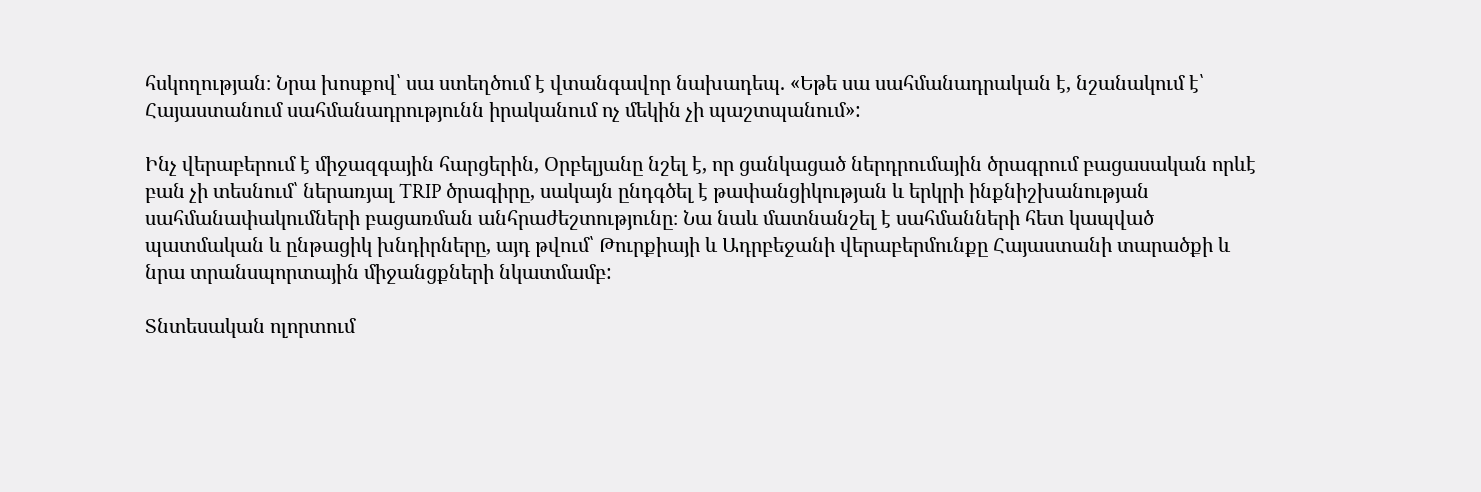հսկողության։ Նրա խոսքով՝ սա ստեղծում է վտանգավոր նախադեպ. «Եթե սա սահմանադրական է, նշանակում է՝ Հայաստանում սահմանադրությունն իրականում ոչ մեկին չի պաշտպանում»:

Ինչ վերաբերում է միջազգային հարցերին, Օրբելյանը նշել է, որ ցանկացած ներդրումային ծրագրում բացասական որևէ բան չի տեսնում՝ ներառյալ TRIP ծրագիրը, սակայն ընդգծել է թափանցիկության և երկրի ինքնիշխանության սահմանափակումների բացառման անհրաժեշտությունը։ Նա նաև մատնանշել է սահմանների հետ կապված պատմական և ընթացիկ խնդիրները, այդ թվում՝ Թուրքիայի և Ադրբեջանի վերաբերմունքը Հայաստանի տարածքի և նրա տրանսպորտային միջանցքների նկատմամբ:

Տնտեսական ոլորտում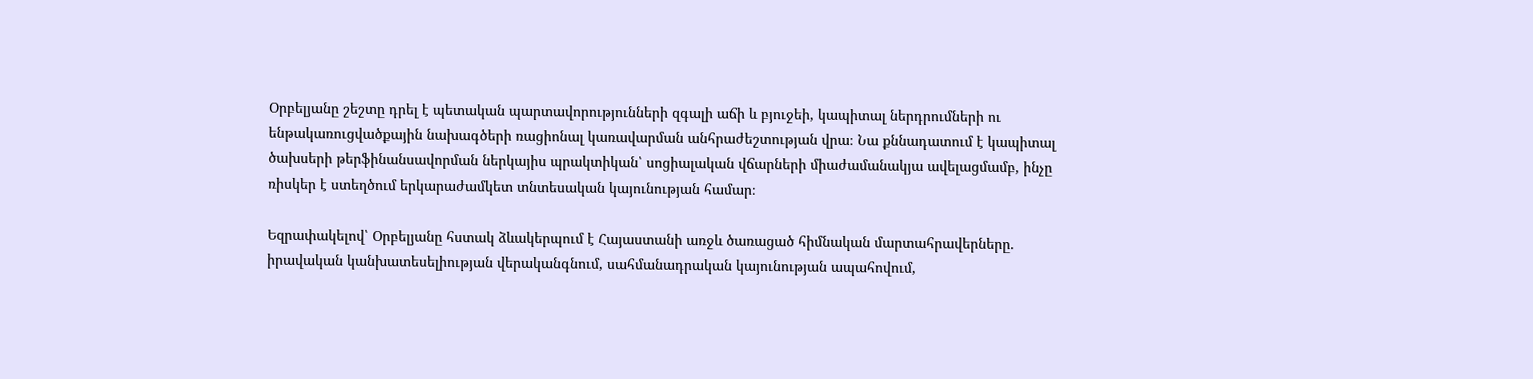Օրբելյանը շեշտը դրել է պետական պարտավորությունների զգալի աճի և բյուջեի, կապիտալ ներդրումների ու ենթակառուցվածքային նախագծերի ռացիոնալ կառավարման անհրաժեշտության վրա։ Նա քննադատում է կապիտալ ծախսերի թերֆինանսավորման ներկայիս պրակտիկան՝ սոցիալական վճարների միաժամանակյա ավելացմամբ, ինչը ռիսկեր է ստեղծում երկարաժամկետ տնտեսական կայունության համար։

Եզրափակելով՝ Օրբելյանը հստակ ձևակերպում է Հայաստանի առջև ծառացած հիմնական մարտահրավերները. իրավական կանխատեսելիության վերականգնում, սահմանադրական կայունության ապահովում,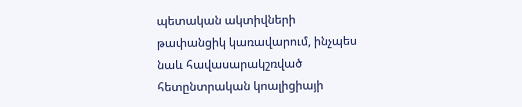պետական ակտիվների թափանցիկ կառավարում, ինչպես նաև հավասարակշռված հետընտրական կոալիցիայի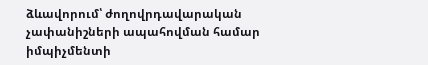ձևավորում՝ ժողովրդավարական չափանիշների ապահովման համար իմպիչմենտի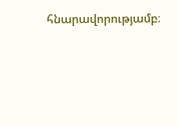հնարավորությամբ։